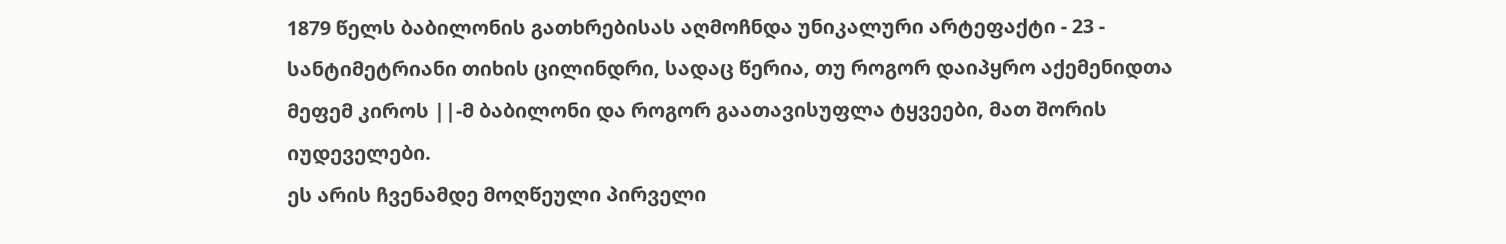1879 წელს ბაბილონის გათხრებისას აღმოჩნდა უნიკალური არტეფაქტი - 23 - სანტიმეტრიანი თიხის ცილინდრი, სადაც წერია, თუ როგორ დაიპყრო აქემენიდთა მეფემ კიროს ||-მ ბაბილონი და როგორ გაათავისუფლა ტყვეები, მათ შორის იუდეველები.
ეს არის ჩვენამდე მოღწეული პირველი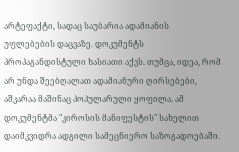არტეფაქტი, სადაც საუბარია ადამიანის უფლებების დაცვაზე. დოკუმენტს პროპაგანდისტული ხასიათი აქვს. თუმცა, იდეა, რომ არ უნდა შეებღალათ ადამიანური ღირსებები, აშკარაა მაშინაც პოპულარული ყოფილა. ამ დოკუმენტმა "კიროსის მანიფესტის" სახელით დაიმკვიდრა ადგილი სამეცნიერო საზოგადოებაში.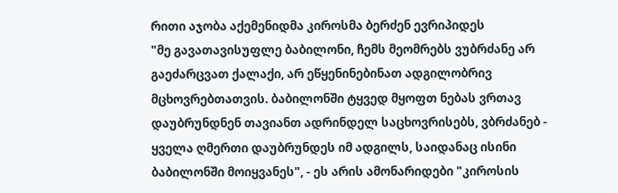რითი აჯობა აქემენიდმა კიროსმა ბერძენ ევრიპიდეს
"მე გავათავისუფლე ბაბილონი, ჩემს მეომრებს ვუბრძანე არ გაეძარცვათ ქალაქი, არ ეწყენინებინათ ადგილობრივ მცხოვრებთათვის. ბაბილონში ტყვედ მყოფთ ნებას ვრთავ დაუბრუნდნენ თავიანთ ადრინდელ საცხოვრისებს, ვბრძანებ - ყველა ღმერთი დაუბრუნდეს იმ ადგილს, საიდანაც ისინი ბაბილონში მოიყვანეს", - ეს არის ამონარიდები "კიროსის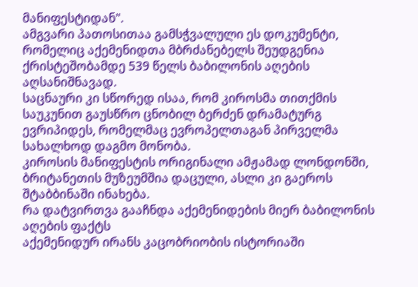მანიფესტიდან".
ამგვარი პათოსითაა გამსჭვალული ეს დოკუმენტი, რომელიც აქემენიდთა მბრძანებელს შეუდგენია ქრისტეშობამდე 539 წელს ბაბილონის აღების აღსანიშნავად.
საცნაური კი სწორედ ისაა, რომ კიროსმა თითქმის საუკუნით გაუსწრო ცნობილ ბერძენ დრამატურგ ევრიპიდეს, რომელმაც ევროპელთაგან პირველმა სახალხოდ დაგმო მონობა.
კიროსის მანიფესტის ორიგინალი ამჟამად ლონდონში, ბრიტანეთის მუზეუმშია დაცული, ასლი კი გაეროს შტაბბინაში ინახება.
რა დატვირთვა გააჩნდა აქემენიდების მიერ ბაბილონის აღების ფაქტს
აქემენიდურ ირანს კაცობრიობის ისტორიაში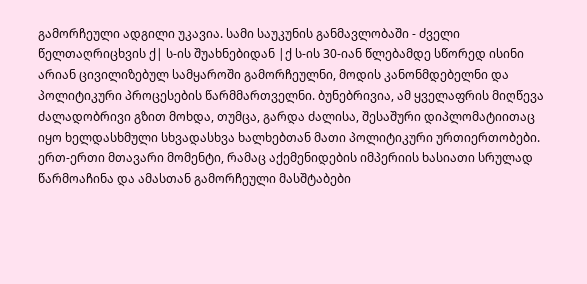გამორჩეული ადგილი უკავია. სამი საუკუნის განმავლობაში - ძველი წელთაღრიცხვის ქ| ს-ის შუახნებიდან |ქ ს-ის 30-იან წლებამდე სწორედ ისინი არიან ცივილიზებულ სამყაროში გამორჩეულნი, მოდის კანონმდებელნი და პოლიტიკური პროცესების წარმმართველნი. ბუნებრივია, ამ ყველაფრის მიღწევა ძალადობრივი გზით მოხდა, თუმცა, გარდა ძალისა, შესაშური დიპლომატიითაც იყო ხელდასხმული სხვადასხვა ხალხებთან მათი პოლიტიკური ურთიერთობები.
ერთ-ერთი მთავარი მომენტი, რამაც აქემენიდების იმპერიის ხასიათი სრულად წარმოაჩინა და ამასთან გამორჩეული მასშტაბები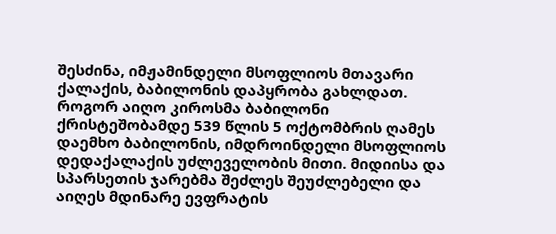შესძინა, იმჟამინდელი მსოფლიოს მთავარი ქალაქის, ბაბილონის დაპყრობა გახლდათ.
როგორ აიღო კიროსმა ბაბილონი
ქრისტეშობამდე 539 წლის 5 ოქტომბრის ღამეს დაემხო ბაბილონის, იმდროინდელი მსოფლიოს დედაქალაქის უძლეველობის მითი. მიდიისა და სპარსეთის ჯარებმა შეძლეს შეუძლებელი და აიღეს მდინარე ევფრატის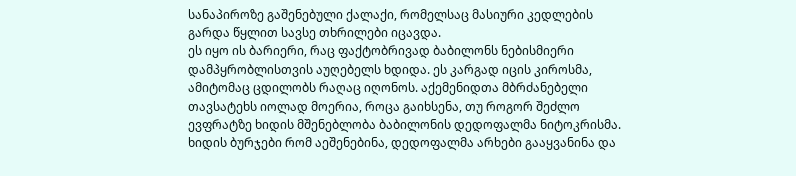სანაპიროზე გაშენებული ქალაქი, რომელსაც მასიური კედლების გარდა წყლით სავსე თხრილები იცავდა.
ეს იყო ის ბარიერი, რაც ფაქტობრივად ბაბილონს ნებისმიერი დამპყრობლისთვის აუღებელს ხდიდა. ეს კარგად იცის კიროსმა, ამიტომაც ცდილობს რაღაც იღონოს. აქემენიდთა მბრძანებელი თავსატეხს იოლად მოერია, როცა გაიხსენა, თუ როგორ შეძლო ევფრატზე ხიდის მშენებლობა ბაბილონის დედოფალმა ნიტოკრისმა. ხიდის ბურჯები რომ აეშენებინა, დედოფალმა არხები გააყვანინა და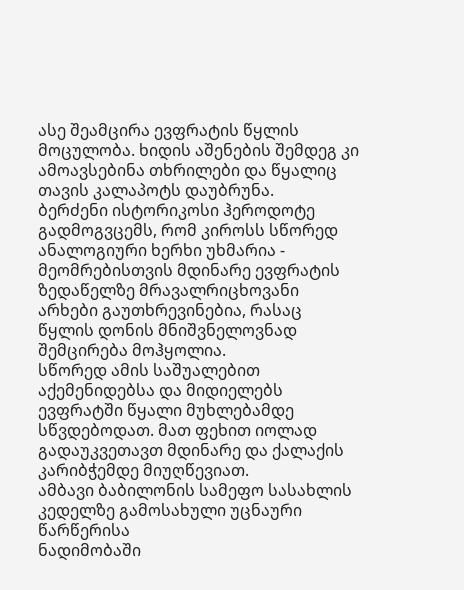ასე შეამცირა ევფრატის წყლის მოცულობა. ხიდის აშენების შემდეგ კი ამოავსებინა თხრილები და წყალიც თავის კალაპოტს დაუბრუნა.
ბერძენი ისტორიკოსი ჰეროდოტე გადმოგვცემს, რომ კიროსს სწორედ ანალოგიური ხერხი უხმარია - მეომრებისთვის მდინარე ევფრატის ზედაწელზე მრავალრიცხოვანი არხები გაუთხრევინებია, რასაც წყლის დონის მნიშვნელოვნად შემცირება მოჰყოლია.
სწორედ ამის საშუალებით აქემენიდებსა და მიდიელებს ევფრატში წყალი მუხლებამდე სწვდებოდათ. მათ ფეხით იოლად გადაუკვეთავთ მდინარე და ქალაქის კარიბჭემდე მიუღწევიათ.
ამბავი ბაბილონის სამეფო სასახლის კედელზე გამოსახული უცნაური წარწერისა
ნადიმობაში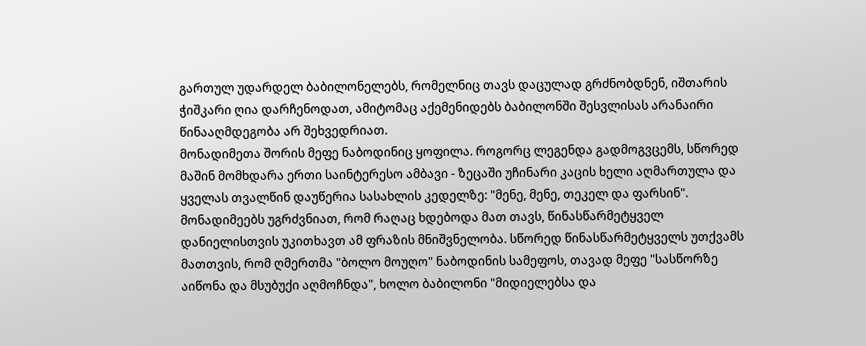გართულ უდარდელ ბაბილონელებს, რომელნიც თავს დაცულად გრძნობდნენ, იშთარის ჭიშკარი ღია დარჩენოდათ, ამიტომაც აქემენიდებს ბაბილონში შესვლისას არანაირი წინააღმდეგობა არ შეხვედრიათ.
მონადიმეთა შორის მეფე ნაბოდინიც ყოფილა. როგორც ლეგენდა გადმოგვცემს, სწორედ მაშინ მომხდარა ერთი საინტერესო ამბავი - ზეცაში უჩინარი კაცის ხელი აღმართულა და ყველას თვალწინ დაუწერია სასახლის კედელზე: "მენე, მენე, თეკელ და ფარსინ".
მონადიმეებს უგრძვნიათ, რომ რაღაც ხდებოდა მათ თავს, წინასწარმეტყველ დანიელისთვის უკითხავთ ამ ფრაზის მნიშვნელობა. სწორედ წინასწარმეტყველს უთქვამს მათთვის, რომ ღმერთმა "ბოლო მოუღო" ნაბოდინის სამეფოს, თავად მეფე "სასწორზე აიწონა და მსუბუქი აღმოჩნდა", ხოლო ბაბილონი "მიდიელებსა და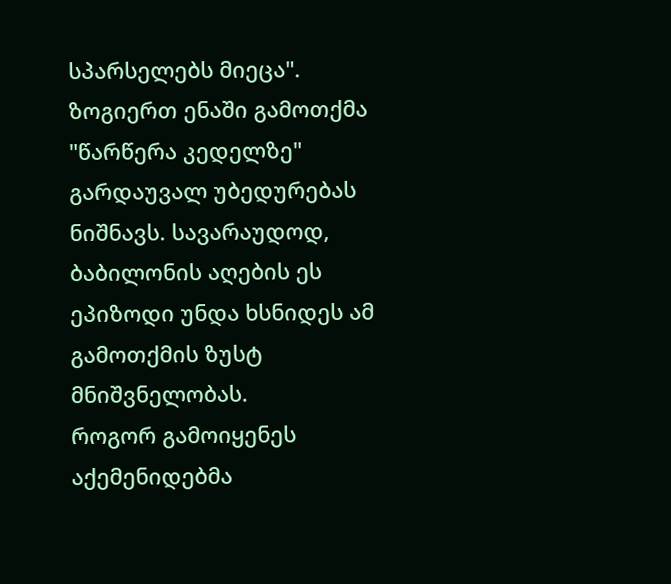სპარსელებს მიეცა".
ზოგიერთ ენაში გამოთქმა "წარწერა კედელზე" გარდაუვალ უბედურებას ნიშნავს. სავარაუდოდ, ბაბილონის აღების ეს ეპიზოდი უნდა ხსნიდეს ამ გამოთქმის ზუსტ მნიშვნელობას.
როგორ გამოიყენეს აქემენიდებმა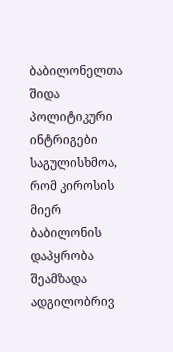ბაბილონელთა შიდა პოლიტიკური ინტრიგები
საგულისხმოა, რომ კიროსის მიერ ბაბილონის დაპყრობა შეამზადა ადგილობრივ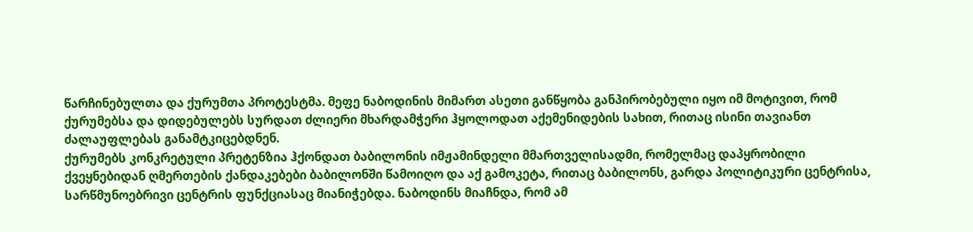წარჩინებულთა და ქურუმთა პროტესტმა. მეფე ნაბოდინის მიმართ ასეთი განწყობა განპირობებული იყო იმ მოტივით, რომ ქურუმებსა და დიდებულებს სურდათ ძლიერი მხარდამჭერი ჰყოლოდათ აქემენიდების სახით, რითაც ისინი თავიანთ ძალაუფლებას განამტკიცებდნენ.
ქურუმებს კონკრეტული პრეტენზია ჰქონდათ ბაბილონის იმჟამინდელი მმართველისადმი, რომელმაც დაპყრობილი ქვეყნებიდან ღმერთების ქანდაკებები ბაბილონში წამოიღო და აქ გამოკეტა, რითაც ბაბილონს, გარდა პოლიტიკური ცენტრისა, სარწმუნოებრივი ცენტრის ფუნქციასაც მიანიჭებდა. ნაბოდინს მიაჩნდა, რომ ამ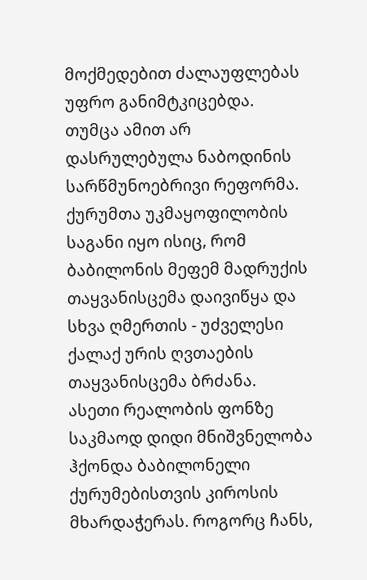მოქმედებით ძალაუფლებას უფრო განიმტკიცებდა.
თუმცა ამით არ დასრულებულა ნაბოდინის სარწმუნოებრივი რეფორმა. ქურუმთა უკმაყოფილობის საგანი იყო ისიც, რომ ბაბილონის მეფემ მადრუქის თაყვანისცემა დაივიწყა და სხვა ღმერთის - უძველესი ქალაქ ურის ღვთაების თაყვანისცემა ბრძანა.
ასეთი რეალობის ფონზე საკმაოდ დიდი მნიშვნელობა ჰქონდა ბაბილონელი ქურუმებისთვის კიროსის მხარდაჭერას. როგორც ჩანს,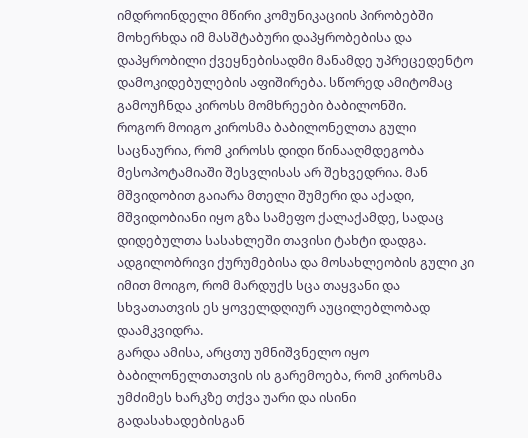იმდროინდელი მწირი კომუნიკაციის პირობებში მოხერხდა იმ მასშტაბური დაპყრობებისა და დაპყრობილი ქვეყნებისადმი მანამდე უპრეცედენტო დამოკიდებულების აფიშირება. სწორედ ამიტომაც გამოუჩნდა კიროსს მომხრეები ბაბილონში.
როგორ მოიგო კიროსმა ბაბილონელთა გული
საცნაურია, რომ კიროსს დიდი წინააღმდეგობა მესოპოტამიაში შესვლისას არ შეხვედრია. მან მშვიდობით გაიარა მთელი შუმერი და აქადი, მშვიდობიანი იყო გზა სამეფო ქალაქამდე, სადაც დიდებულთა სასახლეში თავისი ტახტი დადგა. ადგილობრივი ქურუმებისა და მოსახლეობის გული კი იმით მოიგო, რომ მარდუქს სცა თაყვანი და სხვათათვის ეს ყოველდღიურ აუცილებლობად დაამკვიდრა.
გარდა ამისა, არცთუ უმნიშვნელო იყო ბაბილონელთათვის ის გარემოება, რომ კიროსმა უმძიმეს ხარკზე თქვა უარი და ისინი გადასახადებისგან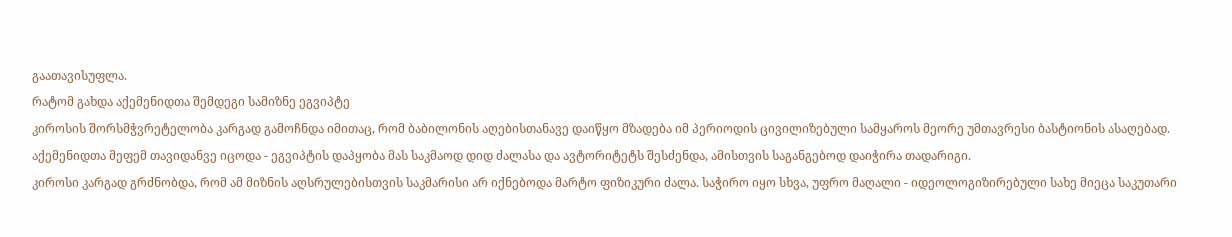გაათავისუფლა.
რატომ გახდა აქემენიდთა შემდეგი სამიზნე ეგვიპტე
კიროსის შორსმჭვრეტელობა კარგად გამოჩნდა იმითაც, რომ ბაბილონის აღებისთანავე დაიწყო მზადება იმ პერიოდის ცივილიზებული სამყაროს მეორე უმთავრესი ბასტიონის ასაღებად. აქემენიდთა მეფემ თავიდანვე იცოდა - ეგვიპტის დაპყობა მას საკმაოდ დიდ ძალასა და ავტორიტეტს შესძენდა, ამისთვის საგანგებოდ დაიჭირა თადარიგი.
კიროსი კარგად გრძნობდა, რომ ამ მიზნის აღსრულებისთვის საკმარისი არ იქნებოდა მარტო ფიზიკური ძალა. საჭირო იყო სხვა, უფრო მაღალი - იდეოლოგიზირებული სახე მიეცა საკუთარი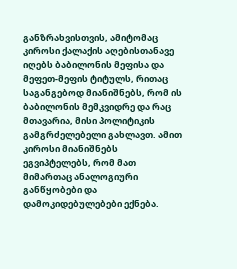განზრახვისთვის, ამიტომაც კიროსი ქალაქის აღებისთანავე იღებს ბაბილონის მეფისა და მეფეთ-მეფის ტიტულს, რითაც საგანგებოდ მიანიშნებს, რომ ის ბაბილონის მემკვიდრე და რაც მთავარია, მისი პოლიტიკის გამგრძელებელი გახლავთ. ამით კიროსი მიანიშნებს ეგვიპტელებს, რომ მათ მიმართაც ანალოგიური განწყობები და დამოკიდებულებები ექნება.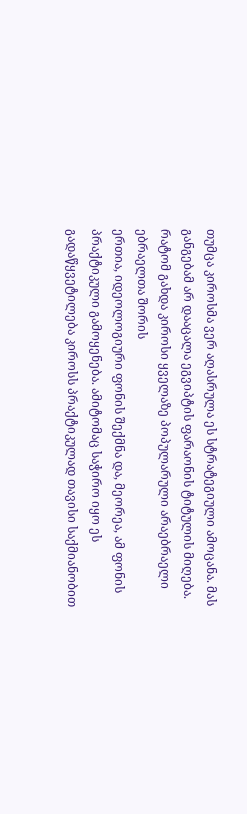თუმცა კიროსმა ვერ აღასრულა ეს სტრატეგიული ამოცანა. მას განგებამ არ დააცალა ეგვიპტის ფარაონის ტიტულის მიღება.
რატომ გახდა კიროსი ყველაზე პოპულარული არაებრაელი ებრაელთა შორის
ერთია, იდეოლოგიური ფონის შექმნა და, მეორეა, ამ ფონის პრაქტიკული გამოყენება. ამიტომაც საჭირო იყო ეს გადაწყვეტილება კიროსს პრაქტიკულად თავისი საქმიანობით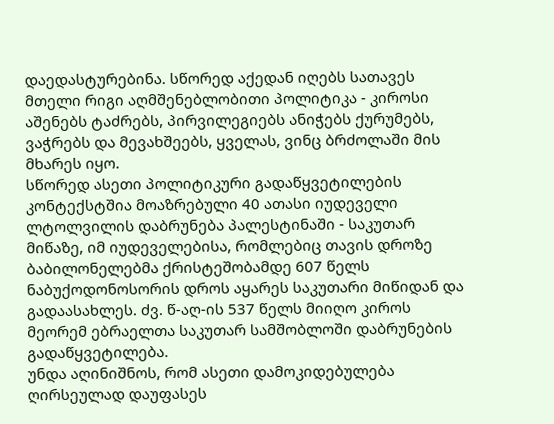დაედასტურებინა. სწორედ აქედან იღებს სათავეს მთელი რიგი აღმშენებლობითი პოლიტიკა - კიროსი აშენებს ტაძრებს, პირვილეგიებს ანიჭებს ქურუმებს, ვაჭრებს და მევახშეებს, ყველას, ვინც ბრძოლაში მის მხარეს იყო.
სწორედ ასეთი პოლიტიკური გადაწყვეტილების კონტექსტშია მოაზრებული 40 ათასი იუდეველი ლტოლვილის დაბრუნება პალესტინაში - საკუთარ მიწაზე, იმ იუდეველებისა, რომლებიც თავის დროზე ბაბილონელებმა ქრისტეშობამდე 607 წელს ნაბუქოდონოსორის დროს აყარეს საკუთარი მიწიდან და გადაასახლეს. ძვ. წ-აღ-ის 537 წელს მიიღო კიროს მეორემ ებრაელთა საკუთარ სამშობლოში დაბრუნების გადაწყვეტილება.
უნდა აღინიშნოს, რომ ასეთი დამოკიდებულება ღირსეულად დაუფასეს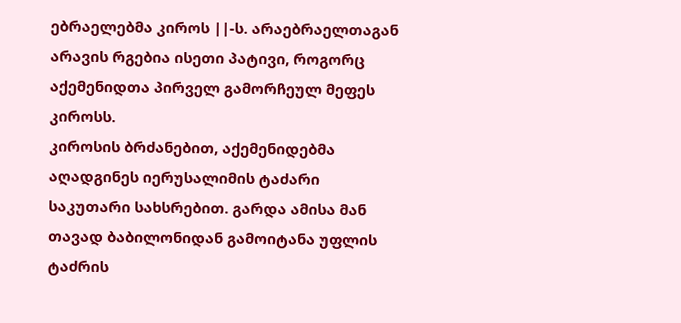ებრაელებმა კიროს ||-ს. არაებრაელთაგან არავის რგებია ისეთი პატივი, როგორც აქემენიდთა პირველ გამორჩეულ მეფეს კიროსს.
კიროსის ბრძანებით, აქემენიდებმა აღადგინეს იერუსალიმის ტაძარი საკუთარი სახსრებით. გარდა ამისა მან თავად ბაბილონიდან გამოიტანა უფლის ტაძრის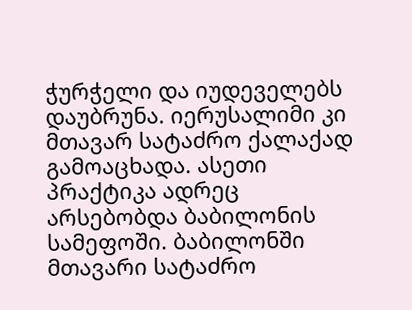ჭურჭელი და იუდეველებს დაუბრუნა. იერუსალიმი კი მთავარ სატაძრო ქალაქად გამოაცხადა. ასეთი პრაქტიკა ადრეც არსებობდა ბაბილონის სამეფოში. ბაბილონში მთავარი სატაძრო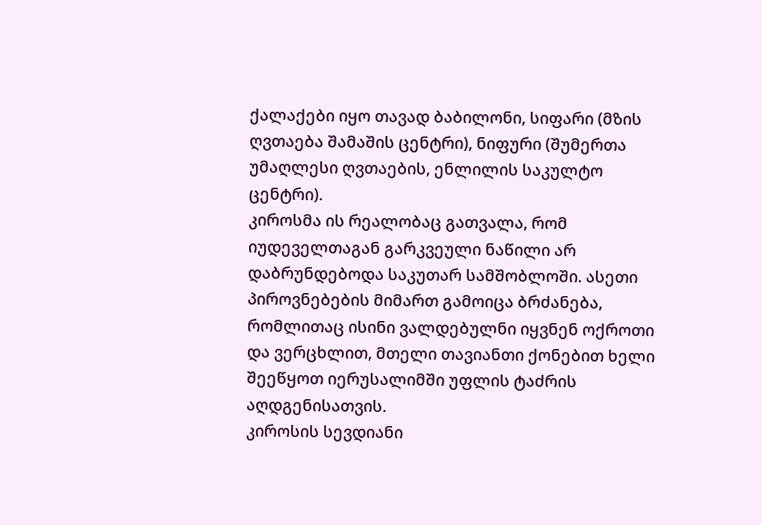ქალაქები იყო თავად ბაბილონი, სიფარი (მზის ღვთაება შამაშის ცენტრი), ნიფური (შუმერთა უმაღლესი ღვთაების, ენლილის საკულტო ცენტრი).
კიროსმა ის რეალობაც გათვალა, რომ იუდეველთაგან გარკვეული ნაწილი არ დაბრუნდებოდა საკუთარ სამშობლოში. ასეთი პიროვნებების მიმართ გამოიცა ბრძანება, რომლითაც ისინი ვალდებულნი იყვნენ ოქროთი და ვერცხლით, მთელი თავიანთი ქონებით ხელი შეეწყოთ იერუსალიმში უფლის ტაძრის აღდგენისათვის.
კიროსის სევდიანი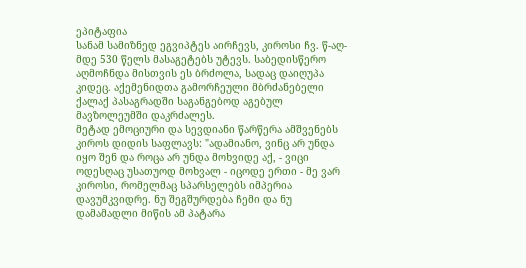ეპიტაფია
სანამ სამიზნედ ეგვიპტეს აირჩევს, კიროსი ჩვ. წ-აღ-მდე 530 წელს მასაგეტებს უტევს. საბედისწერო აღმოჩნდა მისთვის ეს ბრძოლა, სადაც დაიღუპა კიდეც. აქემენიდთა გამორჩეული მბრძანებელი ქალაქ პასაგრადში საგანგებოდ აგებულ მავზოლეუმში დაკრძალეს.
მეტად ემოციური და სევდიანი წარწერა ამშვენებს კიროს დიდის საფლავს: "ადამიანო, ვინც არ უნდა იყო შენ და როცა არ უნდა მოხვიდე აქ, - ვიცი ოდესღაც უსათუოდ მოხვალ - იცოდე ერთი - მე ვარ კიროსი, რომელმაც სპარსელებს იმპერია დავუმკვიდრე. ნუ შეგშურდება ჩემი და ნუ დამამადლი მიწის ამ პატარა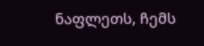ნაფლეთს, ჩემს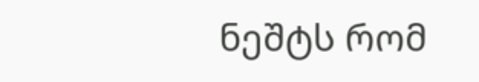ნეშტს რომ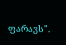ფარავს".